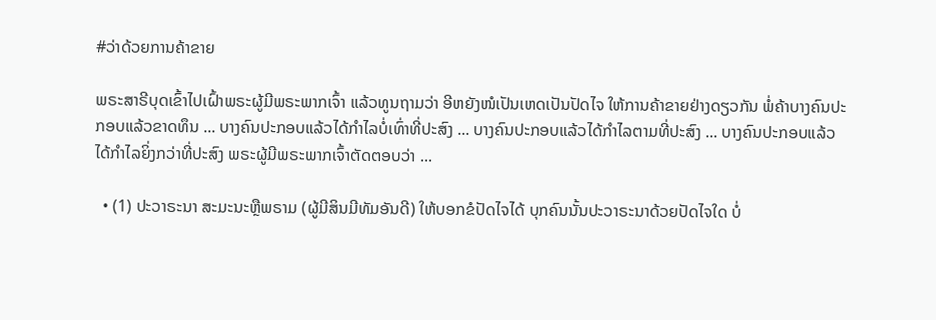#ວ່າດ້ວຍການຄ້າຂາຍ

ພຣະສາຣີບຸດເຂົ້າໄປເຝົ້າພຣະຜູ້ມີພຣະພາກເຈົ້າ ແລ້ວທູນຖາມວ່າ ອີຫຍັງໜໍເປັນເຫດເປັນປັດໄຈ ໃຫ້ການຄ້າຂາຍຢ່າງດຽວກັນ ພໍ່ຄ້າບາງຄົນປະກອບແລ້ວຂາດທຶນ ... ບາງຄົນປະກອບແລ້ວໄດ້ກຳໄລບໍ່ເທົ່າທີ່ປະສົງ ... ບາງຄົນປະກອບແລ້ວໄດ້ກຳໄລຕາມທີ່ປະສົງ ... ບາງຄົນປະກອບແລ້ວໄດ້ກຳໄລຍິ່ງກວ່າທີ່ປະສົງ ພຣະຜູ້ມີພຣະພາກເຈົ້າຕັດຕອບວ່າ ...

  • (1) ປະວາຣະນາ ສະມະນະຫຼືພຣາມ (ຜູ້ມີສິນມີທັມອັນດີ) ໃຫ້ບອກຂໍປັດໄຈໄດ້ ບຸກຄົນນັ້ນປະວາຣະນາດ້ວຍປັດໄຈໃດ ບໍ່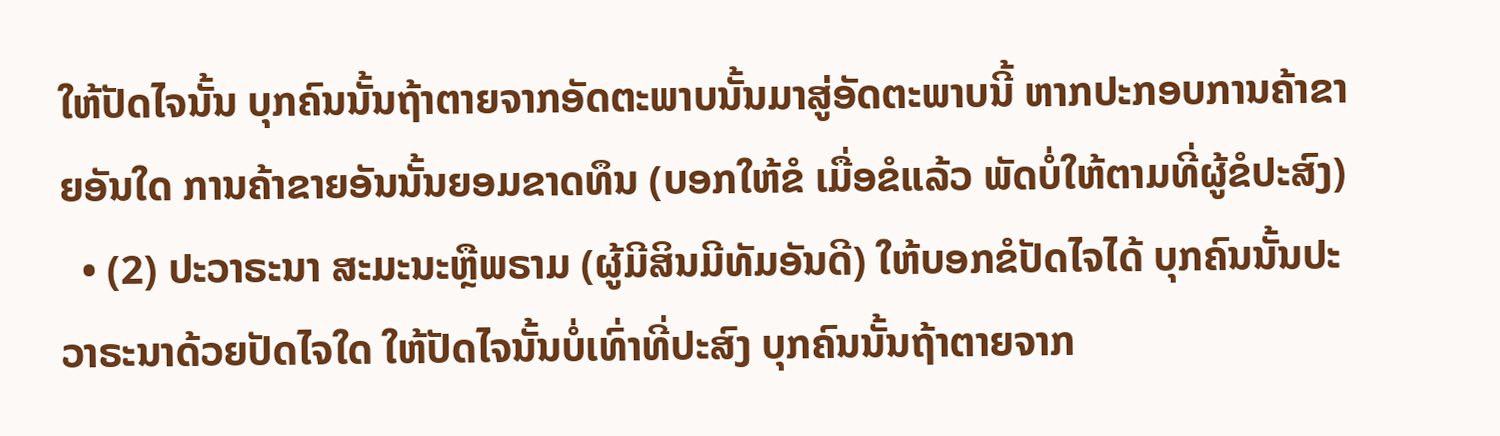ໃຫ້ປັດໄຈນັ້ນ ບຸກຄົນນັ້ນຖ້າຕາຍຈາກອັດຕະພາບນັ້ນມາສູ່ອັດຕະພາບນີ້ ຫາກປະກອບການຄ້າຂາຍອັນໃດ ການຄ້າຂາຍອັນນັ້ນຍອມຂາດທຶນ (ບອກໃຫ້ຂໍ ເມື່ອຂໍແລ້ວ ພັດບໍ່ໃຫ້ຕາມທີ່ຜູ້ຂໍປະສົງ)
  • (2) ປະວາຣະນາ ສະມະນະຫຼືພຣາມ (ຜູ້ມີສິນມີທັມອັນດີ) ໃຫ້ບອກຂໍປັດໄຈໄດ້ ບຸກຄົນນັ້ນປະວາຣະນາດ້ວຍປັດໄຈໃດ ໃຫ້ປັດໄຈນັ້ນບໍ່ເທົ່າທີ່ປະສົງ ບຸກຄົນນັ້ນຖ້າຕາຍຈາກ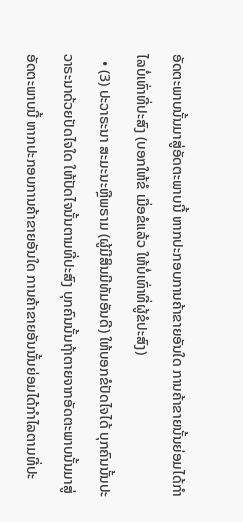ອັດຕະພາບນັ້ນມາສູ່ອັດຕະພາບນີ້ ຫາກປະກອບການຄ້າຂາຍອັນໃດ ການຄ້າຂາຍນັ້ນຍ່ອມໄດ້ກຳໄລບໍ່ເທົ່າທີ່ປະສົງ (ບອກໃຫ້ຂໍ ເມື່ອຂໍແລ້ວ ໃຫ້ບໍ່ເທົ່າທີ່ຜູ້ຂໍປະສົງ)
  • (3) ປະວາຣະນາ ສະມະນະຫຼືພຣາມ (ຜູ້ມີສິນມີທັມອັນດີ) ໃຫ້ບອກຂໍປັດໄຈໄດ້ ບຸກຄົນນັ້ນປະວາຣະນາດ້ວຍປັດໄຈໃດ ໃຫ້ປັດໄຈນັ້ນຕາມທີ່ປະສົງ ບຸກຄົນນັ້ນຖ້າຕາຍຈາກອັດຕະພາບນັ້ນມາສູ່ອັດຕະພາບນີ້ ຫາກປະກອບການຄ້າຂາຍອັນໃດ ການຄ້າຂາຍອັນນັ້ນຍ່ອມໄດ້ກຳໄລຕາມທີ່ປະ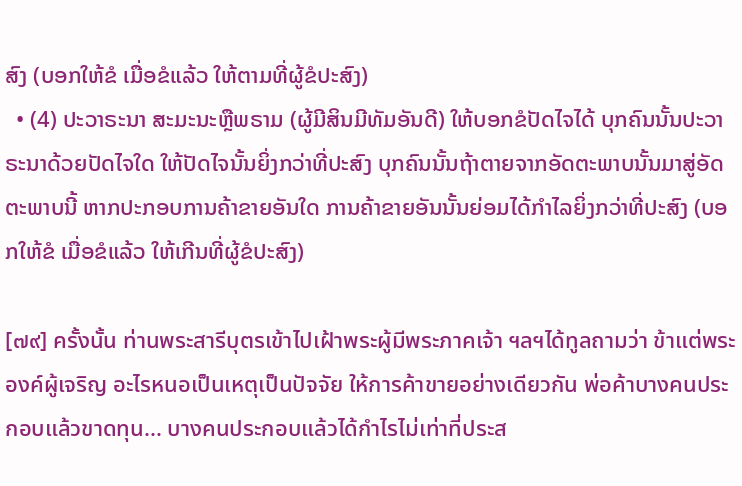ສົງ (ບອກໃຫ້ຂໍ ເມື່ອຂໍແລ້ວ ໃຫ້ຕາມທີ່ຜູ້ຂໍປະສົງ)
  • (4) ປະວາຣະນາ ສະມະນະຫຼືພຣາມ (ຜູ້ມີສິນມີທັມອັນດີ) ໃຫ້ບອກຂໍປັດໄຈໄດ້ ບຸກຄົນນັ້ນປະວາຣະນາດ້ວຍປັດໄຈໃດ ໃຫ້ປັດໄຈນັ້ນຍິ່ງກວ່າທີ່ປະສົງ ບຸກຄົນນັ້ນຖ້າຕາຍຈາກອັດຕະພາບນັ້ນມາສູ່ອັດຕະພາບນີ້ ຫາກປະກອບການຄ້າຂາຍອັນໃດ ການຄ້າຂາຍອັນນັ້ນຍ່ອມໄດ້ກຳໄລຍິ່ງກວ່າທີ່ປະສົງ (ບອກໃຫ້ຂໍ ເມື່ອຂໍແລ້ວ ໃຫ້ເກີນທີ່ຜູ້ຂໍປະສົງ)

[๗๙] ครั้งนั้น ท่านพระสารีบุตรเข้าไปเฝ้าพระผู้มีพระภาคเจ้า ฯลฯได้ทูลถามว่า ข้าแต่พระองค์ผู้เจริญ อะไรหนอเป็นเหตุเป็นปัจจัย ให้การค้าขายอย่างเดียวกัน พ่อค้าบางคนประกอบแล้วขาดทุน... บางคนประกอบแล้วได้กำไรไม่เท่าที่ประส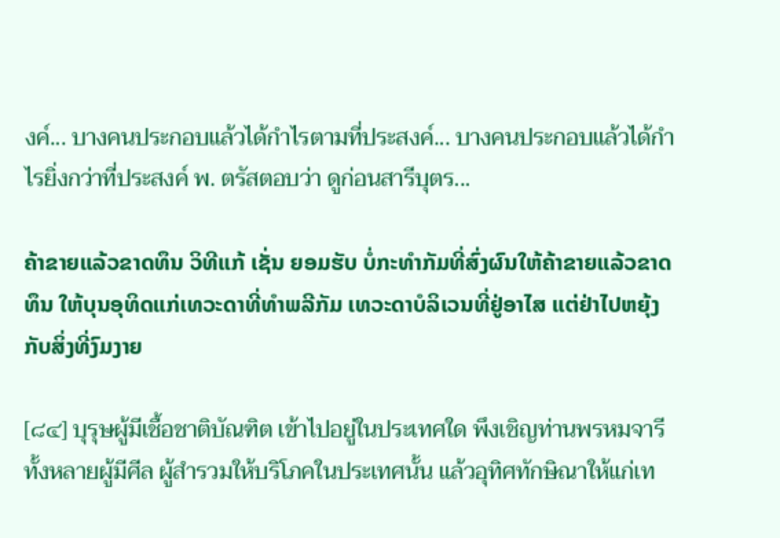งค์... บางคนประกอบแล้วได้กำไรตามที่ประสงค์... บางคนประกอบแล้วได้กำไรยิ่งกว่าที่ประสงค์ พ. ตรัสตอบว่า ดูก่อนสารีบุตร...

ຄ້າຂາຍແລ້ວຂາດທຶນ ວິທີແກ້ ເຊັ່ນ ຍອມຮັບ ບໍ່ກະທຳກັມທີ່ສົ່ງຜົນໃຫ້ຄ້າຂາຍແລ້ວຂາດທຶນ ໃຫ້ບຸນອຸທິດແກ່ເທວະດາທີ່ທຳພລີກັມ ເທວະດາບໍລິເວນທີ່ຢູ່ອາໄສ ແຕ່ຢ່າໄປຫຍຸ້ງກັບສິ່ງທີ່ງົມງາຍ

[๘๔] บุรุษผู้มีเชื้อชาติบัณฑิต เข้าไปอยู่ในประเทศใด พึงเชิญท่านพรหมจารีทั้งหลายผู้มีศีล ผู้สำรวมให้บริโภคในประเทศนั้น แล้วอุทิศทักษิณาให้แก่เท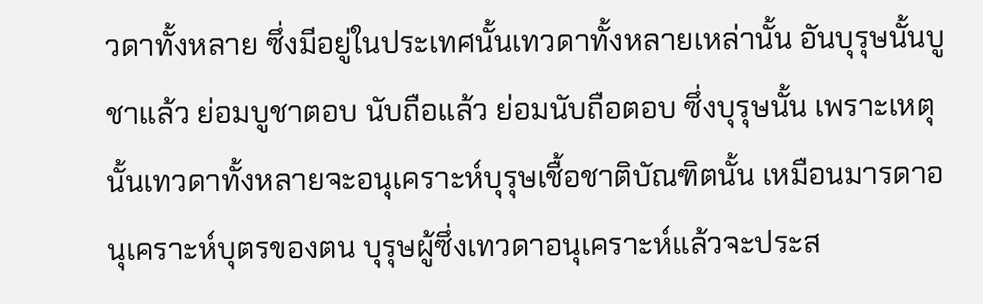วดาทั้งหลาย ซึ่งมีอยู่ในประเทศนั้นเทวดาทั้งหลายเหล่านั้น อันบุรุษนั้นบูชาแล้ว ย่อมบูชาตอบ นับถือแล้ว ย่อมนับถือตอบ ซึ่งบุรุษนั้น เพราะเหตุนั้นเทวดาทั้งหลายจะอนุเคราะห์บุรุษเชื้อชาติบัณฑิตนั้น เหมือนมารดาอนุเคราะห์บุตรของตน บุรุษผู้ซึ่งเทวดาอนุเคราะห์แล้วจะประส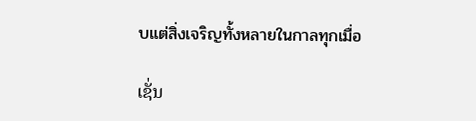บแต่สิ่งเจริญทั้งหลายในกาลทุกเมื่อ

ເຊັ່ນ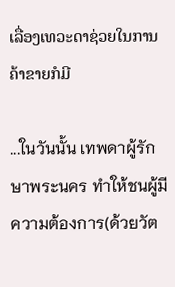ເລື່ອງເທວະດາຊ່ວຍໃນການຄ້າຂາຍກໍມີ

...ในวันนั้น เทพดาผู้รักษาพระนคร ทำให้ชนผู้มีความต้องการ(ด้วยวัต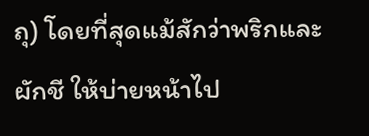ถุ) โดยที่สุดแม้สักว่าพริกและผักชี ให้บ่ายหน้าไป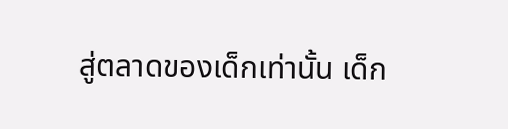สู่ตลาดของเด็กเท่านั้น เด็ก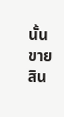นั้นขายสิน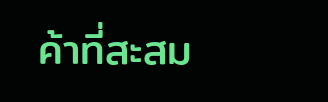ค้าที่สะสม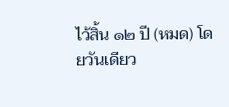ไว้สิ้น ๑๒ ปี (หมด) โดยวันเดียว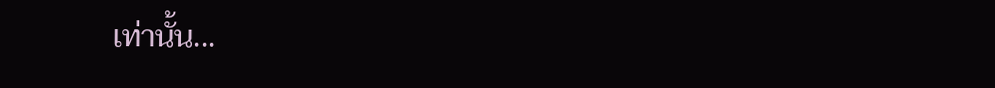เท่านั้น...